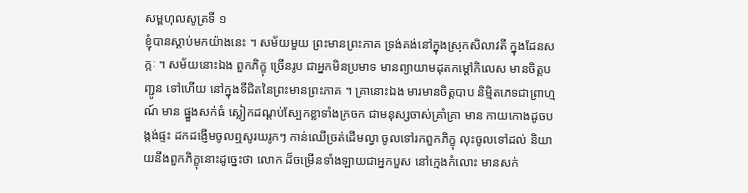សម្ពហុលសូត្រទី ១
ខ្ញុំបានស្តាប់មកយ៉ាងនេះ ។ សម័យមួយ ព្រះមានព្រះភាគ ទ្រង់គង់នៅក្នុងស្រុកសិលាវតី ក្នុងដែនសក្កៈ ។ សម័យនោះឯង ពួកភិក្ខុ ច្រើនរូប ជាអ្នកមិនប្រមាទ មានព្យាយាមដុតកម្តៅកិលេស មានចិត្តបញ្ជូន ទៅហើយ នៅក្នុងទីជិតនៃព្រះមានព្រះភាគ ។ គ្រានោះឯង មារមានចិត្តបាប និម្មិតភេទជាព្រាហ្មណ៍ មាន ផ្នួងសក់ធំ ស្លៀកដណ្តប់ស្បែកខ្លាទាំងក្រចក ជាមនុស្សចាស់គ្រាំគ្រា មាន កាយកោងដូចបង្កង់ផ្ទះ ដកដង្ញើមចូលឮសូរឃរូកៗ កាន់ឈើច្រត់ដើមល្វា ចូលទៅរកពួកភិក្ខុ លុះចូលទៅដល់ និយាយនឹងពួកភិក្ខុនោះដូច្នេះថា លោក ដ៏ចម្រើនទាំងឡាយជាអ្នកបួស នៅក្មេងកំលោះ មានសក់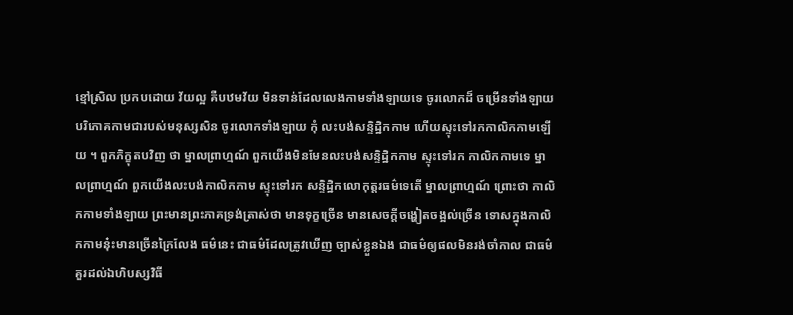ខ្មៅស្រិល ប្រកបដោយ វ័យល្អ គឺបឋមវ័យ មិនទាន់ដែលលេងកាមទាំងឡាយទេ ចូរលោកដ៏ ចម្រើនទាំងឡាយ បរិភោគកាមជារបស់មនុស្សសិន ចូរលោកទាំងឡាយ កុំ លះបង់សន្ទិដ្ឋិកកាម ហើយស្ទុះទៅរកកាលិកកាមឡើយ ។ ពួកភិក្ខុតបវិញ ថា ម្នាលព្រាហ្មណ៍ ពួកយើងមិនមែនលះបង់សន្ទិដ្ឋិកកាម ស្ទុះទៅរក កាលិកកាមទេ ម្នាលព្រាហ្មណ៍ ពួកយើងលះបង់កាលិកកាម ស្ទុះទៅរក សន្ទិដ្ឋិកលោកុត្តរធម៌ទេតើ ម្នាលព្រាហ្មណ៍ ព្រោះថា កាលិកកាមទាំងឡាយ ព្រះមានព្រះភាគទ្រង់ត្រាស់ថា មានទុក្ខច្រើន មានសេចក្តីចង្ហៀតចង្អល់ច្រើន ទោសក្នុងកាលិកកាមនុ៎ះមានច្រើនក្រៃលែង ធម៌នេះ ជាធម៌ដែលត្រូវឃើញ ច្បាស់ខ្លួនឯង ជាធម៌ឲ្យផលមិនរង់ចាំកាល ជាធម៌គួរដល់ឯហិបស្សវិធី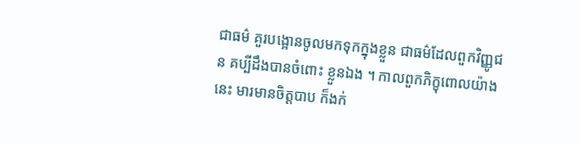ជាធម៌ គួរបង្អោនចូលមកទុកក្នុងខ្លួន ជាធម៌ដែលពួកវិញ្ញូជន គប្បីដឹងបានចំពោះ ខ្លួនឯង ។ កាលពួកភិក្ខុពោលយ៉ាងនេះ មារមានចិត្តបាប ក៏ងក់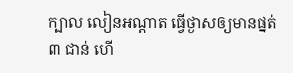ក្បាល លៀនអណ្តាត ធ្វើថ្ងាសឲ្យមានផ្នត់ ៣ ជាន់ ហើ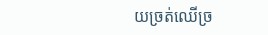យច្រត់ឈើច្រ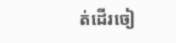ត់ដើរចៀ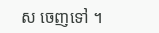ស ចេញទៅ ។